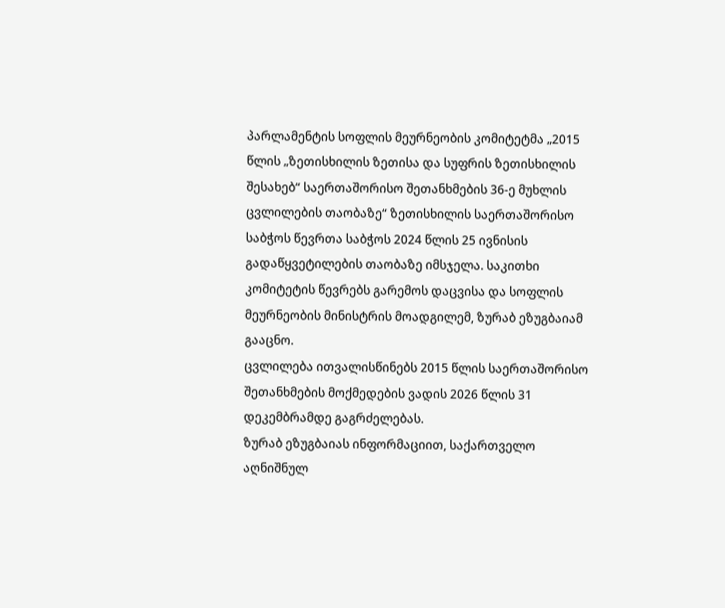პარლამენტის სოფლის მეურნეობის კომიტეტმა „2015 წლის „ზეთისხილის ზეთისა და სუფრის ზეთისხილის შესახებ“ საერთაშორისო შეთანხმების 36-ე მუხლის ცვლილების თაობაზე“ ზეთისხილის საერთაშორისო საბჭოს წევრთა საბჭოს 2024 წლის 25 ივნისის გადაწყვეტილების თაობაზე იმსჯელა. საკითხი კომიტეტის წევრებს გარემოს დაცვისა და სოფლის მეურნეობის მინისტრის მოადგილემ, ზურაბ ეზუგბაიამ გააცნო.
ცვლილება ითვალისწინებს 2015 წლის საერთაშორისო შეთანხმების მოქმედების ვადის 2026 წლის 31 დეკემბრამდე გაგრძელებას.
ზურაბ ეზუგბაიას ინფორმაციით, საქართველო აღნიშნულ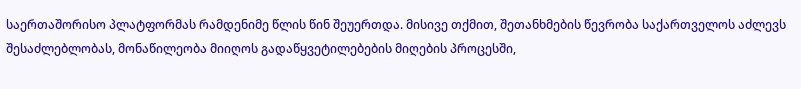საერთაშორისო პლატფორმას რამდენიმე წლის წინ შეუერთდა. მისივე თქმით, შეთანხმების წევრობა საქართველოს აძლევს შესაძლებლობას, მონაწილეობა მიიღოს გადაწყვეტილებების მიღების პროცესში,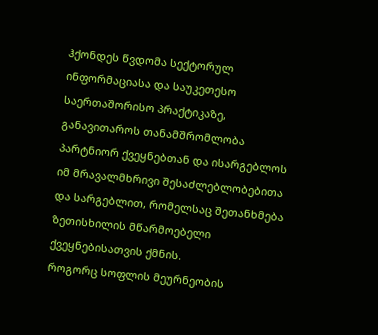ჰქონდეს წვდომა სექტორულ ინფორმაციასა და საუკეთესო საერთაშორისო პრაქტიკაზე, განავითაროს თანამშრომლობა პარტნიორ ქვეყნებთან და ისარგებლოს იმ მრავალმხრივი შესაძლებლობებითა და სარგებლით, რომელსაც შეთანხმება ზეთისხილის მწარმოებელი ქვეყნებისათვის ქმნის.
როგორც სოფლის მეურნეობის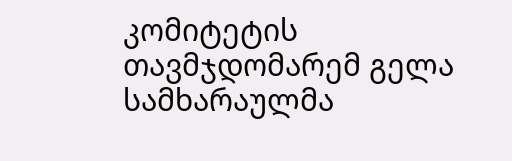კომიტეტის თავმჯდომარემ გელა სამხარაულმა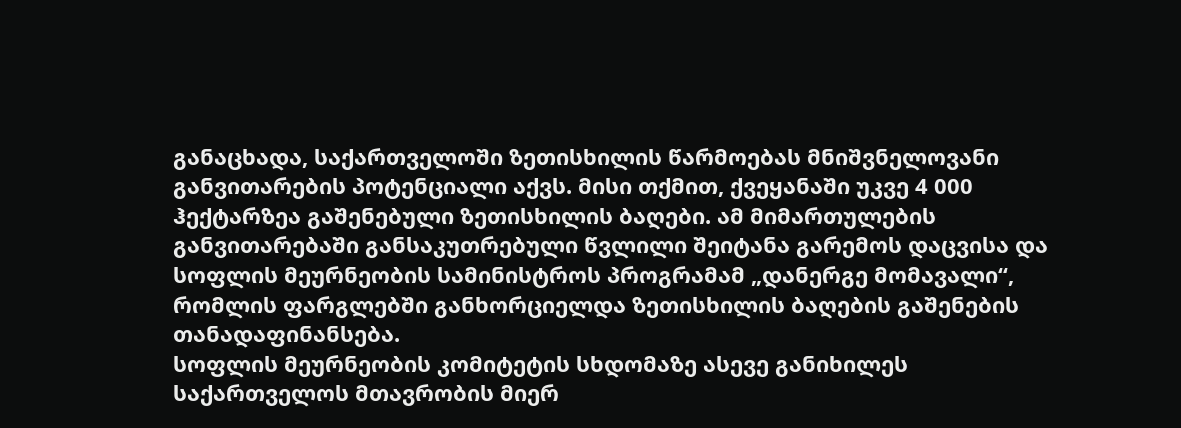განაცხადა, საქართველოში ზეთისხილის წარმოებას მნიშვნელოვანი განვითარების პოტენციალი აქვს. მისი თქმით, ქვეყანაში უკვე 4 000 ჰექტარზეა გაშენებული ზეთისხილის ბაღები. ამ მიმართულების განვითარებაში განსაკუთრებული წვლილი შეიტანა გარემოს დაცვისა და სოფლის მეურნეობის სამინისტროს პროგრამამ „დანერგე მომავალი“, რომლის ფარგლებში განხორციელდა ზეთისხილის ბაღების გაშენების თანადაფინანსება.
სოფლის მეურნეობის კომიტეტის სხდომაზე ასევე განიხილეს საქართველოს მთავრობის მიერ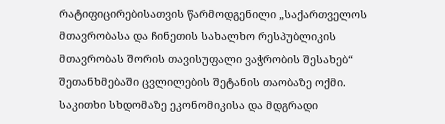რატიფიცირებისათვის წარმოდგენილი „საქართველოს მთავრობასა და ჩინეთის სახალხო რესპუბლიკის მთავრობას შორის თავისუფალი ვაჭრობის შესახებ“ შეთანხმებაში ცვლილების შეტანის თაობაზე ოქმი.
საკითხი სხდომაზე ეკონომიკისა და მდგრადი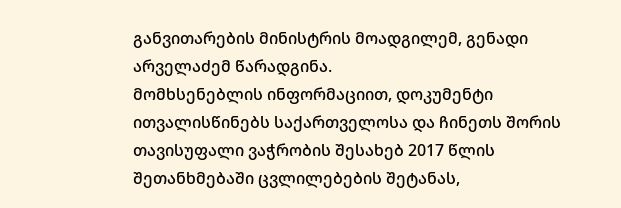განვითარების მინისტრის მოადგილემ, გენადი არველაძემ წარადგინა.
მომხსენებლის ინფორმაციით, დოკუმენტი ითვალისწინებს საქართველოსა და ჩინეთს შორის თავისუფალი ვაჭრობის შესახებ 2017 წლის შეთანხმებაში ცვლილებების შეტანას,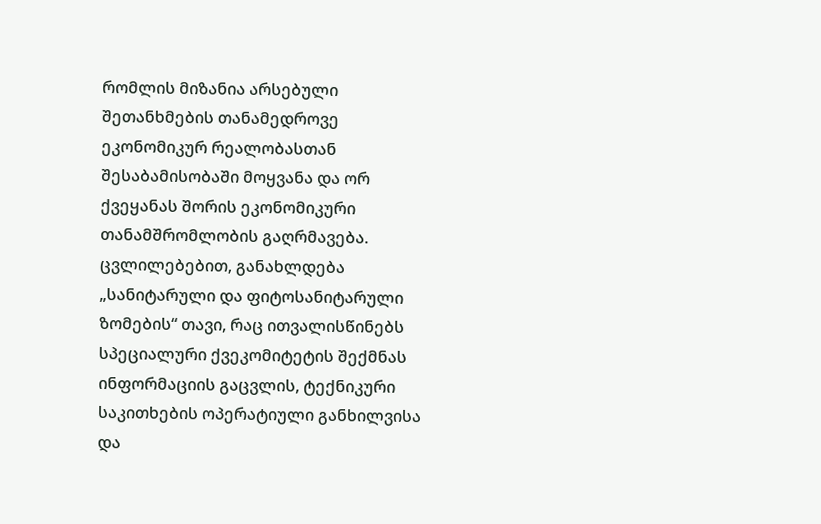რომლის მიზანია არსებული შეთანხმების თანამედროვე ეკონომიკურ რეალობასთან შესაბამისობაში მოყვანა და ორ ქვეყანას შორის ეკონომიკური თანამშრომლობის გაღრმავება.
ცვლილებებით, განახლდება „სანიტარული და ფიტოსანიტარული ზომების“ თავი, რაც ითვალისწინებს სპეციალური ქვეკომიტეტის შექმნას ინფორმაციის გაცვლის, ტექნიკური საკითხების ოპერატიული განხილვისა და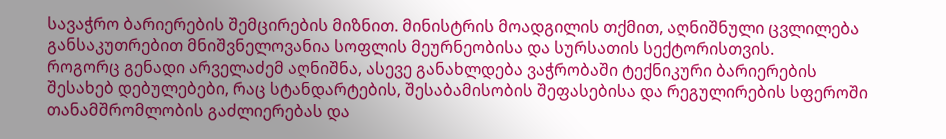სავაჭრო ბარიერების შემცირების მიზნით. მინისტრის მოადგილის თქმით, აღნიშნული ცვლილება განსაკუთრებით მნიშვნელოვანია სოფლის მეურნეობისა და სურსათის სექტორისთვის.
როგორც გენადი არველაძემ აღნიშნა, ასევე განახლდება ვაჭრობაში ტექნიკური ბარიერების შესახებ დებულებები, რაც სტანდარტების, შესაბამისობის შეფასებისა და რეგულირების სფეროში თანამშრომლობის გაძლიერებას და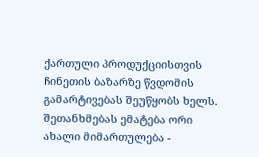ქართული პროდუქციისთვის ჩინეთის ბაზარზე წვდომის გამარტივებას შეუწყობს ხელს.
შეთანხმებას ემატება ორი ახალი მიმართულება -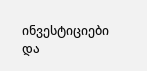ინვესტიციები და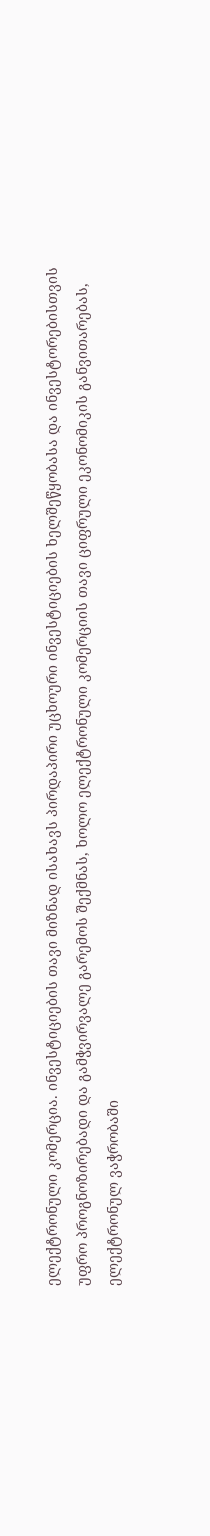ელექტრონული კომერცია. ინვესტიციების თავი მიზნად ისახავს პირდაპირი უცხოური ინვესტიციების ხელშეწყობასა და ინვესტორებისთვის უფრო პროგნოზირებადი და გამჭვირვალე გარემოს შექმნას, ხოლო ელექტრონული კომერციის თავი ციფრული ეკონომიკის განვითარებას, ელექტრონულ ვაჭრობაში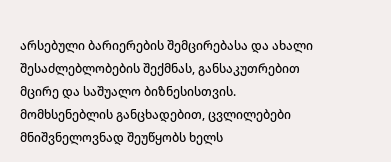არსებული ბარიერების შემცირებასა და ახალი შესაძლებლობების შექმნას, განსაკუთრებით მცირე და საშუალო ბიზნესისთვის.
მომხსენებლის განცხადებით, ცვლილებები მნიშვნელოვნად შეუწყობს ხელს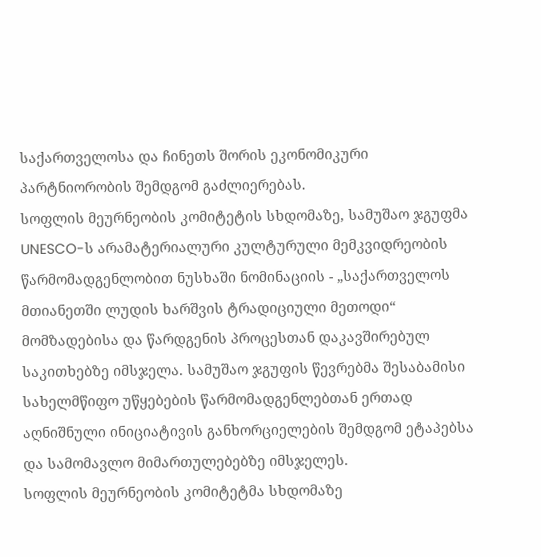საქართველოსა და ჩინეთს შორის ეკონომიკური პარტნიორობის შემდგომ გაძლიერებას.
სოფლის მეურნეობის კომიტეტის სხდომაზე, სამუშაო ჯგუფმა UNESCO-ს არამატერიალური კულტურული მემკვიდრეობის წარმომადგენლობით ნუსხაში ნომინაციის - „საქართველოს მთიანეთში ლუდის ხარშვის ტრადიციული მეთოდი“ მომზადებისა და წარდგენის პროცესთან დაკავშირებულ საკითხებზე იმსჯელა. სამუშაო ჯგუფის წევრებმა შესაბამისი სახელმწიფო უწყებების წარმომადგენლებთან ერთად აღნიშნული ინიციატივის განხორციელების შემდგომ ეტაპებსა და სამომავლო მიმართულებებზე იმსჯელეს.
სოფლის მეურნეობის კომიტეტმა სხდომაზე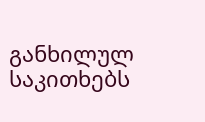განხილულ საკითხებს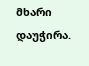მხარი დაუჭირა.